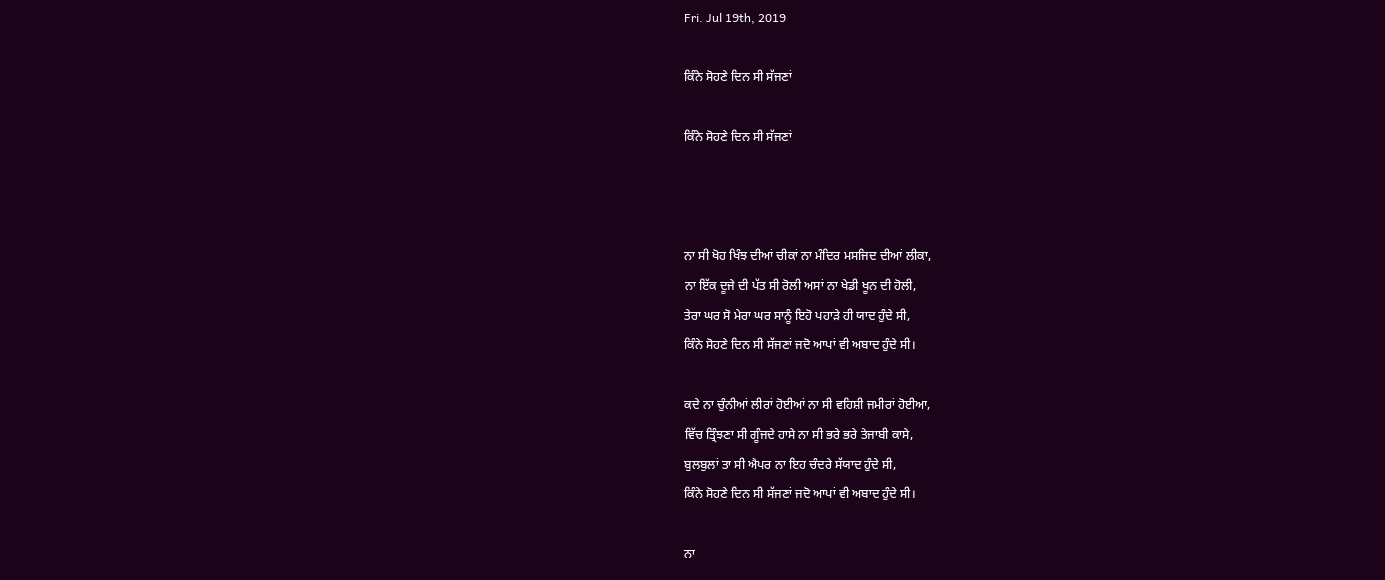Fri. Jul 19th, 2019

ਕਿੰਨੇ ਸੋਹਣੇ ਦਿਨ ਸੀ ਸੱਜਣਾਂ

ਕਿੰਨੇ ਸੋਹਣੇ ਦਿਨ ਸੀ ਸੱਜਣਾਂ



ਨਾ ਸੀ ਖੋਹ ਖਿੰਝ ਦੀਆਂ ਚੀਕਾਂ ਨਾ ਮੰਦਿਰ ਮਸਜਿਦ ਦੀਆਂ ਲੀਕਾ,
ਨਾ ਇੱਕ ਦੂਜੇ ਦੀ ਪੱਤ ਸੀ ਰੋਲੀ ਅਸਾਂ ਨਾ ਖੇਡੀ ਖੂਨ ਦੀ ਹੋਲੀ,
ਤੇਰਾ ਘਰ ਸੋ ਮੇਰਾ ਘਰ ਸਾਨੂੰ ਇਹੋ ਪਹਾੜੇ ਹੀ ਯਾਦ ਹੁੰਦੇ ਸੀ,
ਕਿੰਨੇ ਸੋਹਣੇ ਦਿਨ ਸੀ ਸੱਜਣਾਂ ਜਦੋ ਆਪਾਂ ਵੀ ਅਬਾਦ ਹੁੰਦੇ ਸੀ।

ਕਦੇ ਨਾ ਚੁੰਨੀਆਂ ਲੀਰਾਂ ਹੋਈਆਂ ਨਾ ਸੀ ਵਹਿਸ਼ੀ ਜਮੀਰਾਂ ਹੋਈਆ,
ਵਿੱਚ ਤ੍ਰਿੰਝਣਾ ਸੀ ਗੂੰਜਦੇ ਹਾਸੇ ਨਾ ਸੀ ਭਰੇ ਭਰੇ ਤੇਜਾਬੀ ਕਾਸੇ,
ਬੁਲਬੁਲਾਂ ਤਾ ਸੀ ਐਪਰ ਨਾ ਇਹ ਚੰਦਰੇ ਸੱਯਾਦ ਹੁੰਦੇ ਸੀ,
ਕਿੰਨੇ ਸੋਹਣੇ ਦਿਨ ਸੀ ਸੱਜਣਾਂ ਜਦੋ ਆਪਾਂ ਵੀ ਅਬਾਦ ਹੁੰਦੇ ਸੀ।

ਨਾ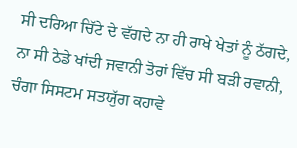ਸੀ ਦਰਿਆ ਚਿੱਟੇ ਦੇ ਵੱਗਦੇ ਨਾ ਹੀ ਰਾਖੇ ਖੇਤਾਂ ਨੂੰ ਠੱਗਦੇ,
ਨਾ ਸੀ ਠੇਡੇ ਖਾਂਦੀ ਜਵਾਨੀ ਤੋਰਾਂ ਵਿੱਚ ਸੀ ਬੜੀ ਰਵਾਨੀ,
ਚੰਗਾ ਸਿਸਟਮ ਸਤਯੁੱਗ ਕਹਾਵੇ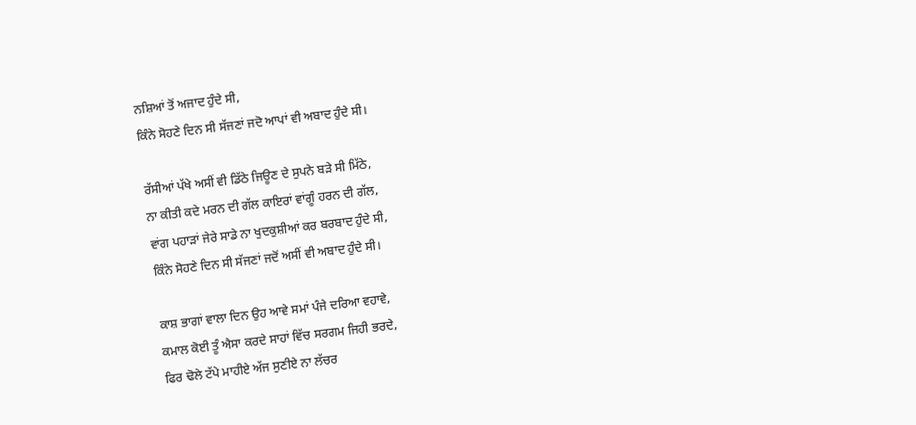ਨਸ਼ਿਆਂ ਤੋਂ ਅਜਾਦ ਹੁੰਦੇ ਸੀ,
ਕਿੰਨੇ ਸੋਹਣੇ ਦਿਨ ਸੀ ਸੱਜਣਾਂ ਜਦੋ ਆਪਾਂ ਵੀ ਅਬਾਦ ਹੁੰਦੇ ਸੀ।

ਰੱਸੀਆਂ ਪੱਖੇ ਅਸੀਂ ਵੀ ਡਿੱਠੇ ਜਿਊਣ ਦੇ ਸੁਪਨੇ ਬੜੇ ਸੀ ਮਿੱਠੇ,
ਨਾ ਕੀਤੀ ਕਦੇ ਮਰਨ ਦੀ ਗੱਲ ਕਾਇਰਾਂ ਵਾਂਗੂੰ ਹਰਨ ਦੀ ਗੱਲ,
ਵਾਂਗ ਪਹਾੜਾਂ ਜੇਰੇ ਸਾਡੇ ਨਾ ਖੁਦਕੁਸ਼ੀਆਂ ਕਰ ਬਰਬਾਦ ਹੁੰਦੇ ਸੀ,
ਕਿੰਨੇ ਸੋਹਣੇ ਦਿਨ ਸੀ ਸੱਜਣਾਂ ਜਦੋਂ ਅਸੀਂ ਵੀ ਅਬਾਦ ਹੁੰਦੇ ਸੀ।

ਕਾਸ਼ ਭਾਗਾਂ ਵਾਲਾ ਦਿਨ ਉਹ ਆਵੇ ਸਮਾਂ ਪੰਜੇ ਦਰਿਆ ਵਹਾਵੇ,
ਕਮਾਲ ਕੋਈ ਤੂੰ ਐਸਾ ਕਰਦੇ ਸਾਹਾਂ ਵਿੱਚ ਸਰਗਮ ਜਿਹੀ ਭਰਦੇ,
ਫਿਰ ਢੋਲੇ ਟੱਪੇ ਮਾਹੀਏ ਅੱਜ ਸੁਣੀਏ ਨਾ ਲੱਚਰ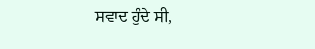ਸਵਾਦ ਹੁੰਦੇ ਸੀ,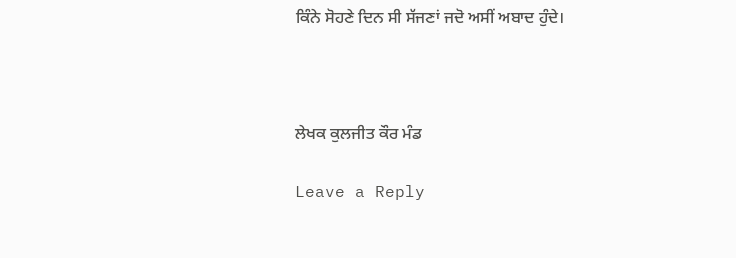ਕਿੰਨੇ ਸੋਹਣੇ ਦਿਨ ਸੀ ਸੱਜਣਾਂ ਜਦੋ ਅਸੀਂ ਅਬਾਦ ਹੁੰਦੇ।



ਲੇਖਕ ਕੁਲਜੀਤ ਕੌਰ ਮੰਡ

Leave a Reply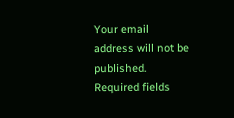Your email address will not be published. Required fields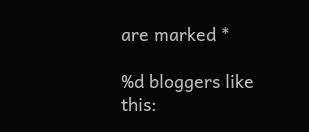are marked *

%d bloggers like this: